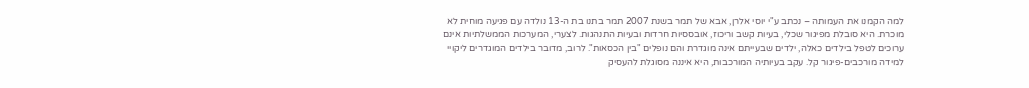למה הקמנו את העמותה – נכתב ע"י יוסי אלרן, אבא של תמר בשנת 2007 תמר בתנו בת ה-13 נולדה עם פגיעה מוחית לא מוכרת. היא סובלת מפיגור שכלי, בעיות קשב וריכוז, אובססיות חרדות ובעיות התנהגות. לצערי, המערכות הממשלתיות אינם ערוכים לטפל בילדים כאלה, ילדים שבעייתם אינה מוגדרת והם נופלים "בין הכסאות". לרוב, מדובר בילדים המוגדרים ליקויי למידה מורכבים-פיגור קל. עקב בעיותיה המורכבות, היא איננה מסוגלת להעסיק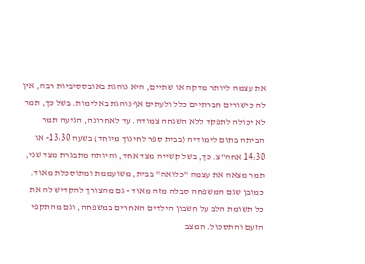את עצמה ליותר מדקה או שתיים, היא נוהגת באובססיביות רבה, אין לה כישורים חברתיים כלל ולעתים אף נוהגת באלימות. בשל כך, תמר לא יכולה לתפקד ללא השגחה צמודה. עד לאחרונה, הגיעה תמר הביתה בתום לימודיה (בבית ספר לחינוך מיוחד) בשעה 13:30- או 14:30 אחה"צ. כך, בשל קשייה מצד אחד, והיותה מתבגרת מצד שני, תמר מצאה את עצמה "כלואה" בבית, משועממת ומתוסכלת מאוד. כמובן שגם המשפחה סבלה מזה מאוד - גם מהצורך להקדיש לה את כל תשומת הלב על חשבון הילדים האחרים במשפחה, וגם מהתקפי הזעם והתסכול. המצב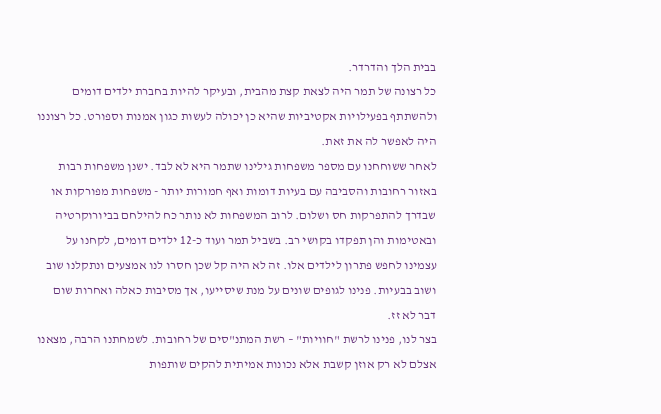בבית הלך והדרדר.
כל רצונה של תמר היה לצאת קצת מהבית, ובעיקר להיות בחברת ילדים דומים ולהשתתף בפעילויות אקטיביות שהיא כן יכולה לעשות כגון אמנות וספורט. כל רצוננו היה לאפשר לה את זאת.
לאחר ששוחחנו עם מספר משפחות גילינו שתמר היא לא לבד. ישנן משפחות רבות באזור רחובות והסביבה עם בעיות דומות ואף חמורות יותר - משפחות מפורקות או שבדרך להתפרקות חס ושלום. לרוב המשפחות לא נותר כח להילחם בביורוקרטיה ובאטימות והן תפקדו בקושי רב. בשביל תמר ועוד כ-12 ילדים דומים, לקחנו על עצמינו לחפש פתרון לילדים אלו. זה לא היה קל שכן חסרו לנו אמצעים ונתקלנו שוב ושוב בבעיות. פנינו לגופים שונים על מנת שיסייעו, אך מסיבות כאלה ואחרות שום דבר לא זז.
בצר לנו, פנינו לרשת "חוויות" – רשת המתנ"סים של רחובות. לשמחתנו הרבה, מצאנו אצלם לא רק אוזן קשבת אלא נכונות אמיתית להקים שותפות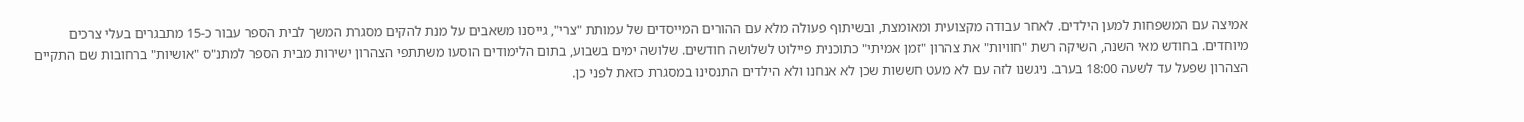אמיצה עם המשפחות למען הילדים. לאחר עבודה מקצועית ומאומצת, ובשיתוף פעולה מלא עם ההורים המייסדים של עמותת "צרי", גייסנו משאבים על מנת להקים מסגרת המשך לבית הספר עבור כ-15 מתבגרים בעלי צרכים מיוחדים. בחודש מאי השנה, השיקה רשת "חוויות" את צהרון "זמן אמיתי" כתוכנית פיילוט לשלושה חודשים. שלושה ימים בשבוע, בתום הלימודים הוסעו משתתפי הצהרון ישירות מבית הספר למתנ"ס "אושיות" ברחובות שם התקיים הצהרון שפעל עד לשעה 18:00 בערב. ניגשנו לזה עם לא מעט חששות שכן לא אנחנו ולא הילדים התנסינו במסגרת כזאת לפני כן.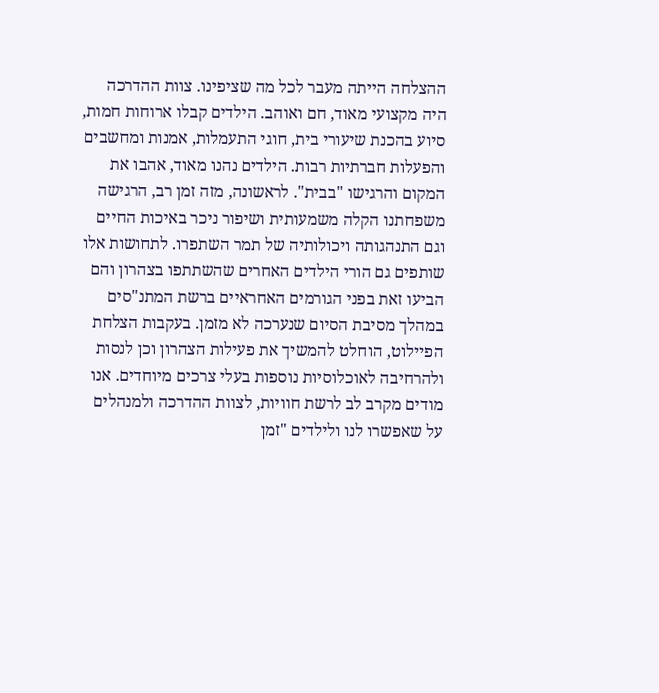ההצלחה הייתה מעבר לכל מה שציפינו. צוות ההדרכה היה מקצועי מאוד, חם ואוהב. הילדים קבלו ארוחות חמות, סיוע בהכנת שיעורי בית, חוגי התעמלות, אמנות ומחשבים והפעלות חברתיות רבות. הילדים נהנו מאוד, אהבו את המקום והרגישו "בבית". לראשונה, מזה זמן רב, הרגישה משפחתנו הקלה משמעותית ושיפור ניכר באיכות החיים וגם התנהגותה ויכולותיה של תמר השתפרו. לתחושות אלו שותפים גם הורי הילדים האחרים שהשתתפו בצהרון והם הביעו זאת בפני הגורמים האחראיים ברשת המתנ"סים במהלך מסיבת הסיום שנערכה לא מזמן. בעקבות הצלחת הפיילוט, הוחלט להמשיך את פעילות הצהרון וכן לנסות ולהרחיבה לאוכלוסיות נוספות בעלי צרכים מיוחדים. אנו מודים מקרב לב לרשת חוויות, לצוות ההדרכה ולמנהלים על שאפשרו לנו ולילדים "זמן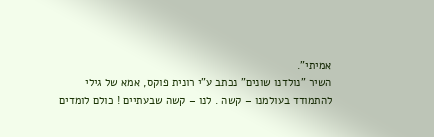אמיתי".
השיר "נולדנו שונים" נכתב ע"י רונית פוקס, אמא של גילי
להתמודד בעולמנו – קשה . לנו – קשה שבעתיים ! כולם לומדים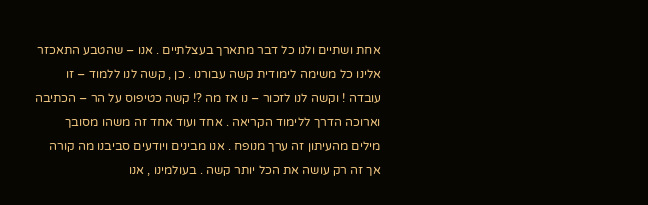אחת ושתיים ולנו כל דבר מתארך בעצלתיים . אנו – שהטבע התאכזר אלינו כל משימה לימודית קשה עבורנו . כן , קשה לנו ללמוד – זו עובדה ! וקשה לנו לזכור – נו אז מה ?! קשה כטיפוס על הר – הכתיבה וארוכה הדרך ללימוד הקריאה . אחד ועוד אחד זה משהו מסובך מילים מהעיתון זה ערך מנופח . אנו מבינים ויודעים סביבנו מה קורה אך זה רק עושה את הכל יותר קשה . בעולמינו , אנו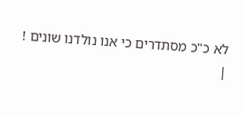לא כ"כ מסתדרים כי אנו נולדנו שונים !
|